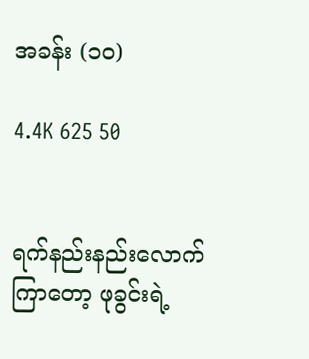အခန်း (၁၀)

4.4K 625 50


ရက်နည်းနည်းလောက်ကြာတော့ ဖုခွင်းရဲ့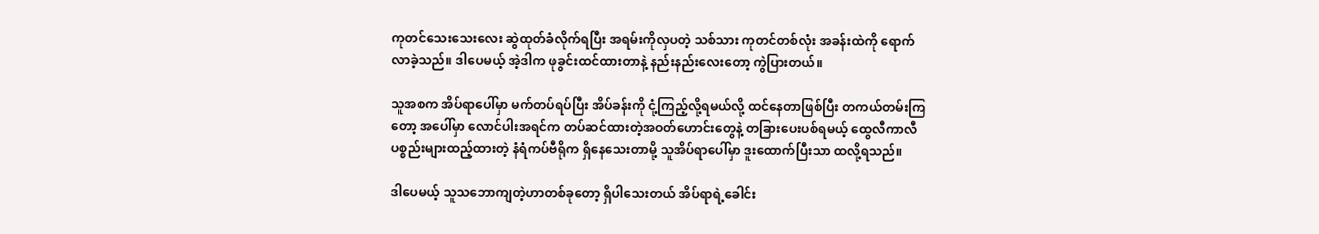ကုတင်သေးသေးလေး ဆွဲထုတ်ခံလိုက်ရပြီး အရမ်းကိုလှပတဲ့ သစ်သား ကုတင်တစ်လုံး အခန်းထဲကို ရောက်လာခဲ့သည်။ ဒါပေမယ့် အဲ့ဒါက ဖုခွင်းထင်ထားတာနဲ့ နည်းနည်းလေးတော့ ကွဲပြားတယ်။

သူအစက အိပ်ရာပေါ်မှာ မက်တပ်ရပ်ပြီး အိပ်ခန်းကို ငုံ့ကြည့်လို့ရမယ်လို့ ထင်နေတာဖြစ်ပြီး တကယ်တမ်းကြတော့ အပေါ်မှာ လောင်ပါးအရင်က တပ်ဆင်ထားတဲ့အဝတ်ဟောင်းတွေနဲ့ တခြားပေးပစ်ရမယ့် ထွေလီကာလီ ပစ္စည်းများထည့်ထားတဲ့ နံရံကပ်ဗီရိုက ရှိနေသေးတာမို့ သူအိပ်ရာပေါ်မှာ ဒူးထောက်ပြီးသာ ထလို့ရသည်။

ဒါပေမယ့် သူသဘောကျတဲ့ဟာတစ်ခုတော့ ရှိပါသေးတယ် အိပ်ရာရဲ့ခေါင်း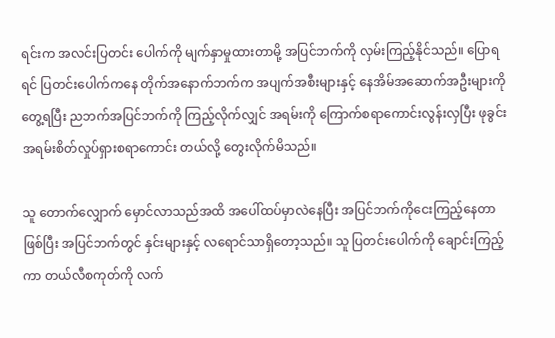ရင်းက အလင်းပြတင်း ပေါက်ကို မျက်နှာမှုထားတာမို့ အပြင်ဘက်ကို လှမ်းကြည့်နိုင်သည်။ ပြောရရင် ပြတင်းပေါက်ကနေ တိုက်အနောက်ဘက်က အပျက်အစီးများနှင့် နေအိမ်အဆောက်အဦးများကို တွေ့ရပြီး ညဘက်အပြင်ဘက်ကို ကြည့်လိုက်လျှင် အရမ်းကို ကြောက်စရာကောင်းလွန်းလှပြီး ဖုခွင်း အရမ်းစိတ်လှုပ်ရှားစရာကောင်း တယ်လို့ တွေးလိုက်မိသည်။

သူ တောက်လျှောက် မှောင်လာသည်အထိ အပေါ်ထပ်မှာလဲနေပြီး အပြင်ဘက်ကိုငေးကြည့်နေတာဖြစ်ပြီး အပြင်ဘက်တွင် နှင်းများနှင့် လရောင်သာရှိတော့သည်။ သူ ပြတင်းပေါက်ကို ချောင်းကြည့်ကာ တယ်လီစကုတ်ကို လက်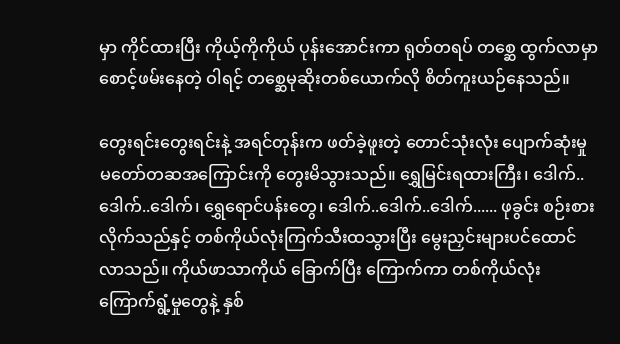မှာ ကိုင်ထားပြီး ကိုယ့်ကိုကိုယ် ပုန်းအောင်းကာ ရုတ်တရပ် တစ္ဆေ ထွက်လာမှာစောင့်ဖမ်းနေတဲ့ ဝါရင့် တစ္ဆေမုဆိုးတစ်ယောက်လို စိတ်ကူးယဉ်နေသည်။

တွေးရင်းတွေးရင်းနဲ့ အရင်တုန်းက ဖတ်ခဲ့ဖူးတဲ့ တောင်သုံးလုံး ပျောက်ဆုံးမှု မတော်တဆအကြောင်းကို တွေးမိသွားသည်။ ရွှေမြင်းရထားကြီး၊ ဒေါက်..ဒေါက်..ဒေါက်၊ ရွှေရောင်ပန်းတွေ၊ ဒေါက်..ဒေါက်..ဒေါက်...... ဖုခွင်း စဉ်းစားလိုက်သည်နှင့် တစ်ကိုယ်လုံးကြက်သီးထသွားပြီး မွေးညှင်းများပင်ထောင်လာသည်။ ကိုယ်ဖာသာကိုယ် ခြောက်ပြီး ကြောက်ကာ တစ်ကိုယ်လုံး ကြောက်ရွံ့မှုတွေနဲ့ နှစ်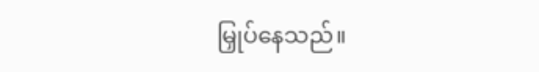မြှုပ်နေသည်။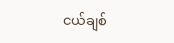ငယ်ချစ်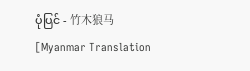ပုံပြင် - 竹木狼马 [Myanmar Translation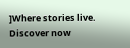]Where stories live. Discover now